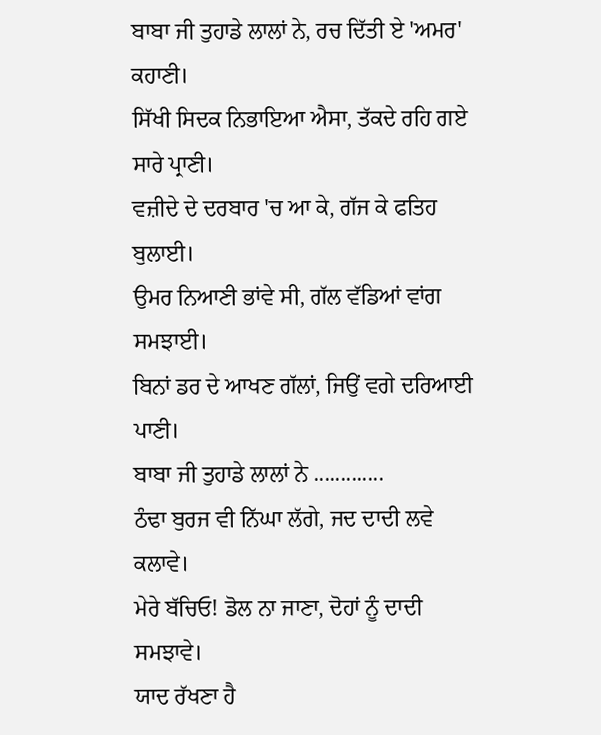ਬਾਬਾ ਜੀ ਤੁਹਾਡੇ ਲਾਲਾਂ ਨੇ, ਰਚ ਦਿੱਤੀ ਏ 'ਅਮਰ' ਕਹਾਣੀ।
ਸਿੱਖੀ ਸਿਦਕ ਨਿਭਾਇਆ ਐਸਾ, ਤੱਕਦੇ ਰਹਿ ਗਏ ਸਾਰੇ ਪ੍ਰਾਣੀ।
ਵਜ਼ੀਦੇ ਦੇ ਦਰਬਾਰ 'ਚ ਆ ਕੇ, ਗੱਜ ਕੇ ਫਤਿਹ ਬੁਲਾਈ।
ਉਮਰ ਨਿਆਣੀ ਭਾਂਵੇ ਸੀ, ਗੱਲ ਵੱਡਿਆਂ ਵਾਂਗ ਸਮਝਾਈ।
ਬਿਨਾਂ ਡਰ ਦੇ ਆਖਣ ਗੱਲਾਂ, ਜਿਉਂ ਵਗੇ ਦਰਿਆਈ ਪਾਣੀ।
ਬਾਬਾ ਜੀ ਤੁਹਾਡੇ ਲਾਲਾਂ ਨੇ .............
ਠੰਢਾ ਬੁਰਜ ਵੀ ਨਿੱਘਾ ਲੱਗੇ, ਜਦ ਦਾਦੀ ਲਵੇ ਕਲਾਵੇ।
ਮੇਰੇ ਬੱਚਿਓ! ਡੋਲ ਨਾ ਜਾਣਾ, ਦੋਹਾਂ ਨੂੰ ਦਾਦੀ ਸਮਝਾਵੇ।
ਯਾਦ ਰੱਖਣਾ ਹੈ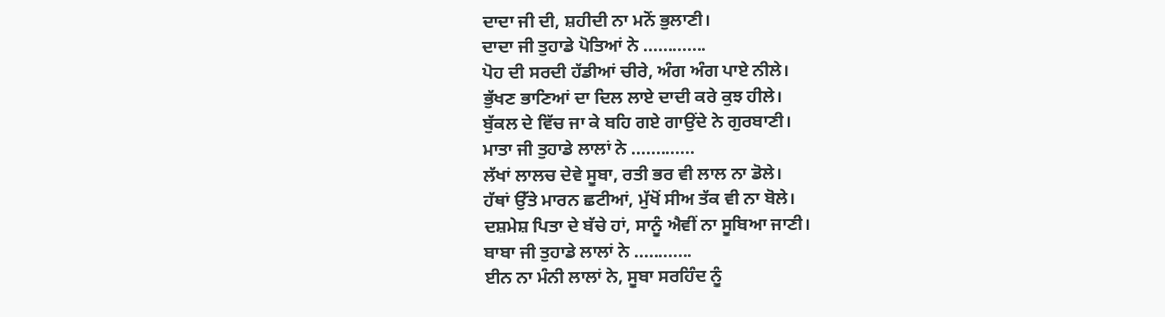ਦਾਦਾ ਜੀ ਦੀ, ਸ਼ਹੀਦੀ ਨਾ ਮਨੋਂ ਭੁਲਾਣੀ।
ਦਾਦਾ ਜੀ ਤੁਹਾਡੇ ਪੋਤਿਆਂ ਨੇ .............
ਪੋਹ ਦੀ ਸਰਦੀ ਹੱਡੀਆਂ ਚੀਰੇ, ਅੰਗ ਅੰਗ ਪਾਏ ਨੀਲੇ।
ਭੁੱਖਣ ਭਾਣਿਆਂ ਦਾ ਦਿਲ ਲਾਏ ਦਾਦੀ ਕਰੇ ਕੁਝ ਹੀਲੇ।
ਬੁੱਕਲ ਦੇ ਵਿੱਚ ਜਾ ਕੇ ਬਹਿ ਗਏ ਗਾਉਂਦੇ ਨੇ ਗੁਰਬਾਣੀ।
ਮਾਤਾ ਜੀ ਤੁਹਾਡੇ ਲਾਲਾਂ ਨੇ .............
ਲੱਖਾਂ ਲਾਲਚ ਦੇਵੇ ਸੂਬਾ, ਰਤੀ ਭਰ ਵੀ ਲਾਲ ਨਾ ਡੋਲੇ।
ਹੱਥਾਂ ਉੱਤੇ ਮਾਰਨ ਛਟੀਆਂ, ਮੁੱਖੋਂ ਸੀਅ ਤੱਕ ਵੀ ਨਾ ਬੋਲੇ।
ਦਸ਼ਮੇਸ਼ ਪਿਤਾ ਦੇ ਬੱਚੇ ਹਾਂ, ਸਾਨੂੰ ਐਵੀਂ ਨਾ ਸੂਬਿਆ ਜਾਣੀ।
ਬਾਬਾ ਜੀ ਤੁਹਾਡੇ ਲਾਲਾਂ ਨੇ ............
ਈਨ ਨਾ ਮੰਨੀ ਲਾਲਾਂ ਨੇ, ਸੂਬਾ ਸਰਹਿੰਦ ਨੂੰ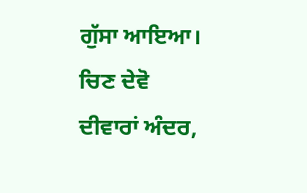ਗੁੱਸਾ ਆਇਆ।
ਚਿਣ ਦੇਵੋ ਦੀਵਾਰਾਂ ਅੰਦਰ,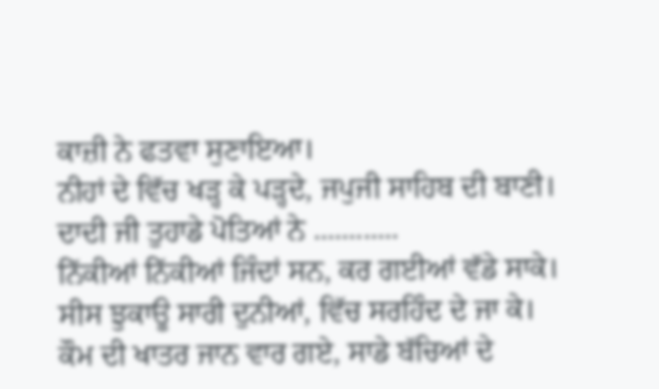ਕਾਜ਼ੀ ਨੇ ਫਤਵਾ ਸੁਣਾਇਆ।
ਨੀਹਾਂ ਦੇ ਵਿੱਚ ਖੜ੍ਹ ਕੇ ਪੜ੍ਹਦੇ, ਜਪੁਜੀ ਸਾਹਿਬ ਦੀ ਬਾਣੀ।
ਦਾਦੀ ਜੀ ਤੁਹਾਡੇ ਪੋਤਿਆਂ ਨੇ ............
ਨਿੱਕੀਆਂ ਨਿੱਕੀਆਂ ਜਿੰਦਾਂ ਸਨ, ਕਰ ਗਈਆਂ ਵੱਡੇ ਸਾਕੇ।
ਸੀਸ ਝੁਕਾਊ ਸਾਰੀ ਦੁਨੀਆਂ, ਵਿੱਚ ਸਰਹਿੰਦ ਦੇ ਜਾ ਕੇ।
ਕੌਮ ਦੀ ਖਾਤਰ ਜਾਨ ਵਾਰ ਗਏ, ਸਾਡੇ ਬੱਚਿਆਂ ਦੇ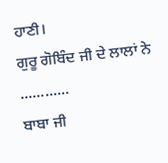ਹਾਣੀ।
ਗੁਰੂ ਗੋਬਿੰਦ ਜੀ ਦੇ ਲਾਲਾਂ ਨੇ ............
ਬਾਬਾ ਜੀ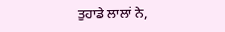ਤੁਹਾਡੇ ਲਾਲਾਂ ਨੇ,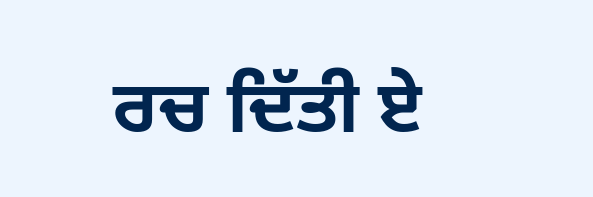ਰਚ ਦਿੱਤੀ ਏ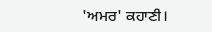'ਅਮਰ' ਕਹਾਣੀ।